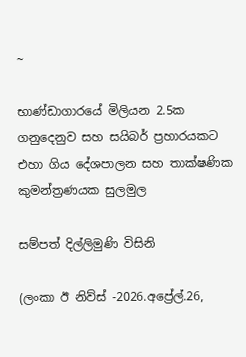~

භාණ්ඩාගාරයේ මිලියන 2.5ක ගනුදෙනුව සහ සයිබර් ප්‍රහාරයකට එහා ගිය දේශපාලන සහ තාක්ෂණික කුමන්ත්‍රණයක සුලමුල

සම්පත් දිල්ලිමුණි විසිනි

(ලංකා ඊ නිව්ස් -2026.අප්‍රේල්.26,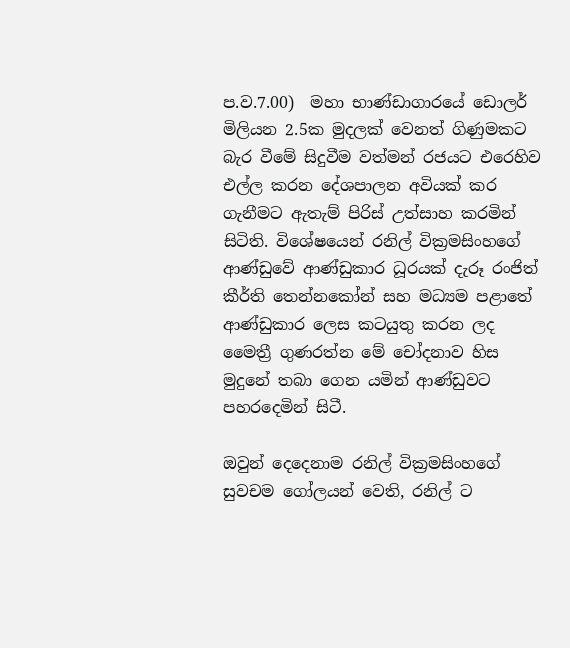ප.ව.7.00)  මහා භාණ්ඩාගාරයේ ඩොලර් මිලියන 2.5ක මුදලක් වෙනත් ගිණුමකට බැර වීමේ සිදුවීම වත්මන් රජයට එරෙහිව එල්ල කරන දේශපාලන අවියක් කර ගැනීමට ඇතැම් පිරිස් උත්සාහ කරමින් සිටිති. විශේෂයෙන් රනිල් වික්‍රමසිංහගේ ආණ්ඩුවේ ආණ්ඩුකාර ධූරයක් දැරූ රංජිත් කීර්ති තෙන්නකෝන් සහ මධ්‍යම පළාතේ ආණ්ඩුකාර ලෙස කටයුතු කරන ලද මෛත්‍රී ගුණරත්න මේ චෝදනාව හිස මුදුනේ තබා ගෙන යමින් ආණ්ඩුවට පහරදෙමින් සිටී.

ඔවුන් දෙදෙනාම රනිල් වික්‍රමසිංහගේ සුවචම ගෝලයන් වෙති, රනිල් ට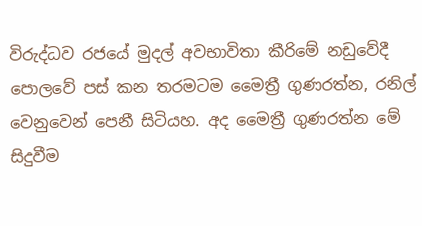විරුද්ධව රජයේ මුදල් අවභාවිතා කීරිමේ නඩුවේදී  පොලවේ පස් කන තරමටම මෛත්‍රී ගුණරත්න, රනිල් වෙනුවෙන් පෙනී සිටියහ. අද මෛත්‍රී ගුණරත්න මේ සිදුවීම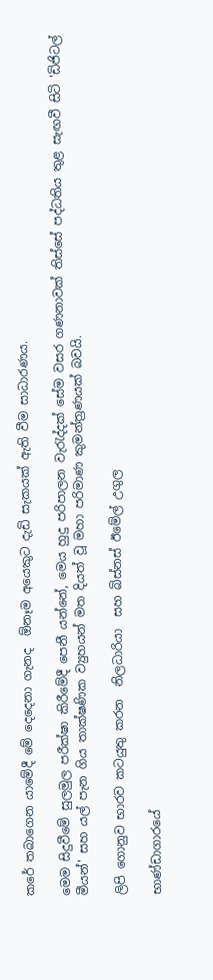කරේ තබාගෙන යාමේදී මේ දෙදෙනා ගැනද  ඕනෑම අයෙකුට දැඩි සැකයක් ඇති වීම සාධාරණය.

මෙම සිදුවීමේ සුලමුල පරීක්ෂා කිරීමේදී පෙනී යන්නේ, මෙය හුදු පරිපාලන වැරැද්දක් සේම වසර ගණනාවක් තිස්සේ පද්ධතිය තුළ සැඟවී සිටි 'ඩිජිටල් මීයන්' සහ යල් පැන ගිය තාක්ෂණික ව්‍යුහයන් මත දියත් වූ මහා පරිමාණ කුමන්ත්‍රණයක් බවයි.

ලිපි ගොනුව භාරව කටයුතු කරන  නිලධාරියා  සහ බිස්නස් ඊමේල් උගුල

භාණ්ඩාගාරයේ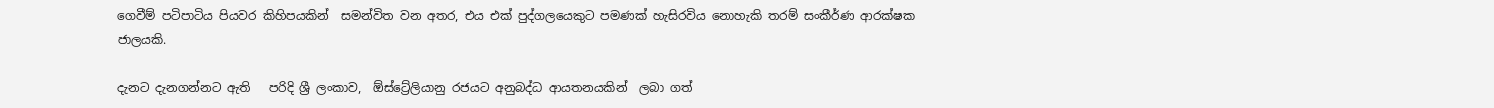ගෙවීම් පටිපාටිය පියවර කිහිපයකින්  සමන්විත වන අතර, එය එක් පුද්ගලයෙකුට පමණක් හැසිරවිය නොහැකි තරම් සංකීර්ණ ආරක්ෂක ජාලයකි.

දැනට දැනගන්නට ඇති   පරිදි ශ්‍රී ලංකාව,  ඕස්ට්‍රේලියානු රජයට අනුබද්ධ ආයතනයකින්  ලබා ගත්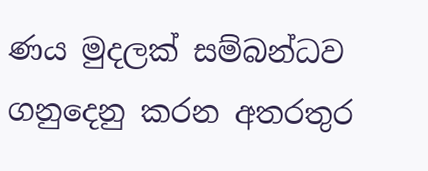ණය මුදලක් සම්බන්ධව  ගනුදෙනු කරන අතරතුර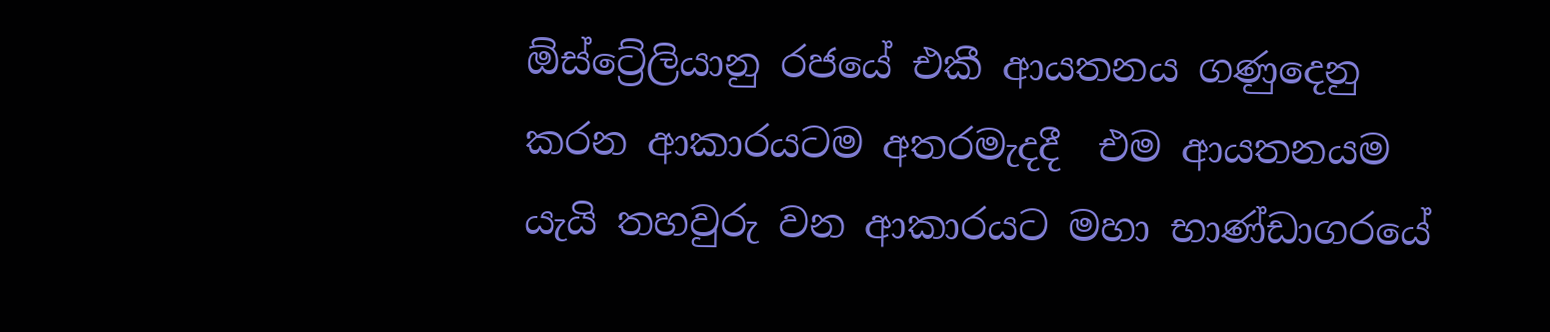ඕස්ට්‍රේලියානු රජයේ එකී ආයතනය ගණුදෙනු කරන ආකාරයටම අතරමැදදී  එම ආයතනයම යැයි තහවුරු වන ආකාරයට මහා භාණ්ඩාගරයේ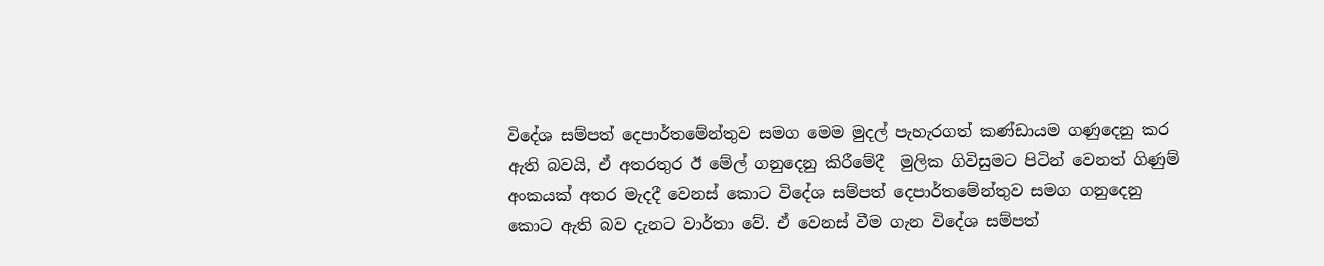විදේශ සම්පත් දෙපාර්තමේන්තුව සමග මෙම මුදල් පැහැරගත් කණ්ඩායම ගණුදෙනු කර ඇති බවයි, ඒ අතරතුර ඊ මේල් ගනුදෙනු කිරීමේදී  මුලික ගිවිසුමට පිටින් වෙනත් ගිණුම් අංකයක් අතර මැදදී වෙනස් කොට විදේශ සම්පත් දෙපාර්තමේන්තුව සමග ගනුදෙනු කොට ඇති බව දැනට වාර්තා වේ. ඒ වෙනස් වීම ගැන විදේශ සම්පත්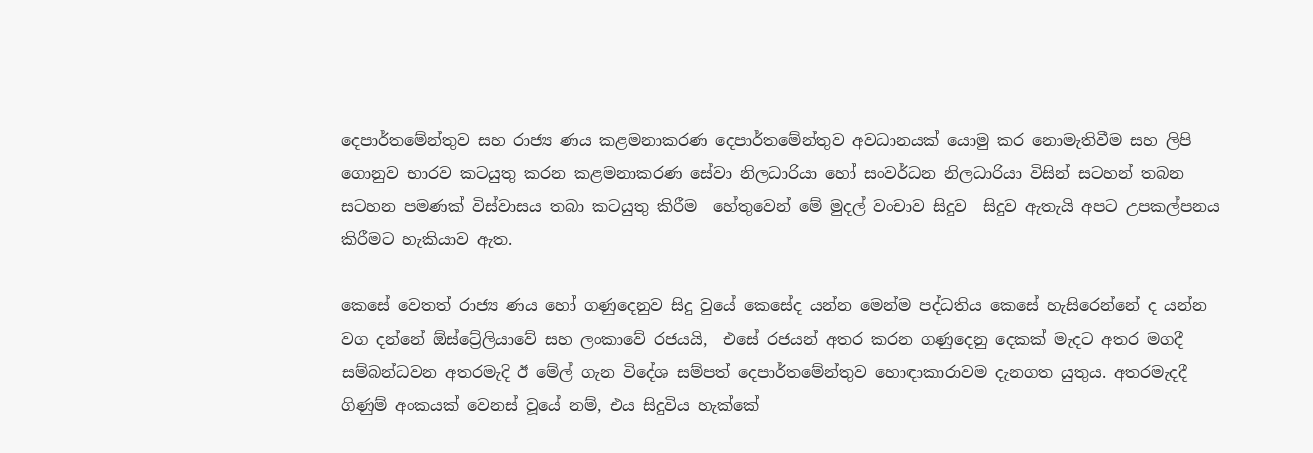දෙපාර්තමේන්තුව සහ රාජ්‍ය ණය කළමනාකරණ දෙපාර්තමේන්තුව අවධානයක් යොමු කර නොමැතිවීම සහ ලිපි ගොනුව භාරව කටයුතු කරන කළමනාකරණ සේවා නිලධාරියා හෝ සංවර්ධන නිලධාරියා විසින් සටහන් තබන සටහන පමණක් විස්වාසය තබා කටයුතු කිරීම  හේතුවෙන් මේ මුදල් වංචාව සිදුව  සිදුව ඇතැයි අපට උපකල්පනය කිරීමට හැකියාව ඇත.

කෙසේ වෙතත් රාජ්‍ය ණය හෝ ගණුදෙනුව සිදු වුයේ කෙසේද යන්න මෙන්ම පද්ධතිය කෙසේ හැසිරෙන්නේ ද යන්න වග දන්නේ ඕස්ට්‍රේලියාවේ සහ ලංකාවේ රජයයි,  එසේ රජයන් අතර කරන ගණුදෙනු දෙකක් මැදට අතර මගදී  සම්බන්ධවන අතරමැදි ඊ මේල් ගැන විදේශ සම්පත් දෙපාර්තමේන්තුව හොඳාකාරාවම දැනගත යුතුය. අතරමැදදී  ගිණුම් අංකයක් වෙනස් වූයේ නම්, එය සිදුවිය හැක්කේ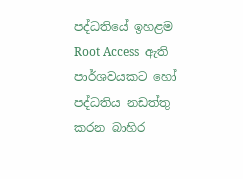පද්ධතියේ ඉහළම Root Access  ඇති පාර්ශවයකට හෝ පද්ධතිය නඩත්තු කරන බාහිර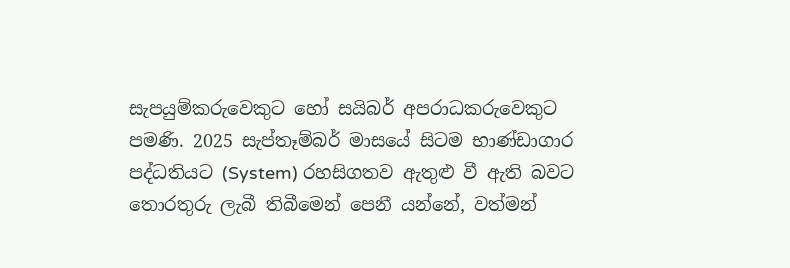සැපයුම්කරුවෙකුට හෝ සයිබර් අපරාධකරුවෙකුට පමණි. 2025 සැප්තෑම්බර් මාසයේ සිටම භාණ්ඩාගාර පද්ධතියට (System) රහසිගතව ඇතුළු වී ඇති බවට තොරතුරු ලැබී තිබීමෙන් පෙනී යන්නේ, වත්මන්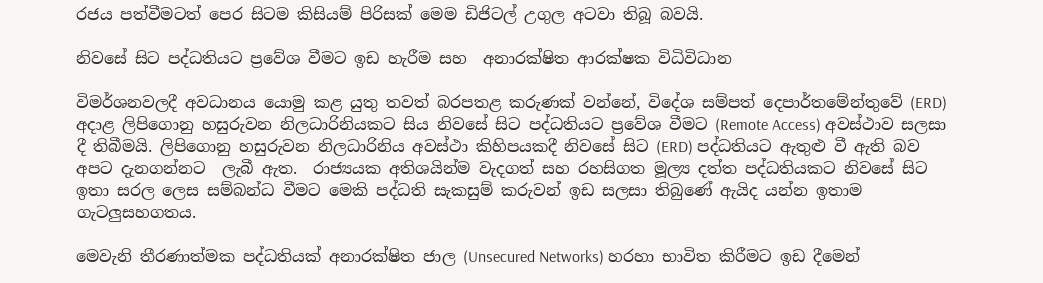රජය පත්වීමටත් පෙර සිටම කිසියම් පිරිසක් මෙම ඩිජිටල් උගුල අටවා තිබූ බවයි.

නිවසේ සිට පද්ධතියට ප්‍රවේශ වීමට ඉඩ හැරීම සහ  අනාරක්ෂිත ආරක්ෂක විධිවිධාන

විමර්ශනවලදී අවධානය යොමු කළ යුතු තවත් බරපතළ කරුණක් වන්නේ, විදේශ සම්පත් දෙපාර්තමේන්තුවේ (ERD) අදාළ ලිපිගොනු හසුරුවන නිලධාරිනියකට සිය නිවසේ සිට පද්ධතියට ප්‍රවේශ වීමට (Remote Access) අවස්ථාව සලසා දී තිබීමයි. ලිපිගොනු හසුරුවන නිලධාරිනිය අවස්ථා කිහිපයකදී නිවසේ සිට (ERD) පද්ධතියට ඇතුළු වී ඇති බව අපට දැනගන්නට  ලැබී ඇත.  රාජ්‍යයක අතිශයින්ම වැදගත් සහ රහසිගත මූල්‍ය දත්ත පද්ධතියකට නිවසේ සිට ඉතා සරල ලෙස සම්බන්ධ වීමට මෙකි පද්ධති සැකසුම් කරුවන් ඉඩ සලසා තිබුණේ ඇයිද යන්න ඉතාම ගැටලුසහගතය.

මෙවැනි තීරණාත්මක පද්ධතියක් අනාරක්ෂිත ජාල (Unsecured Networks) හරහා භාවිත කිරීමට ඉඩ දීමෙන්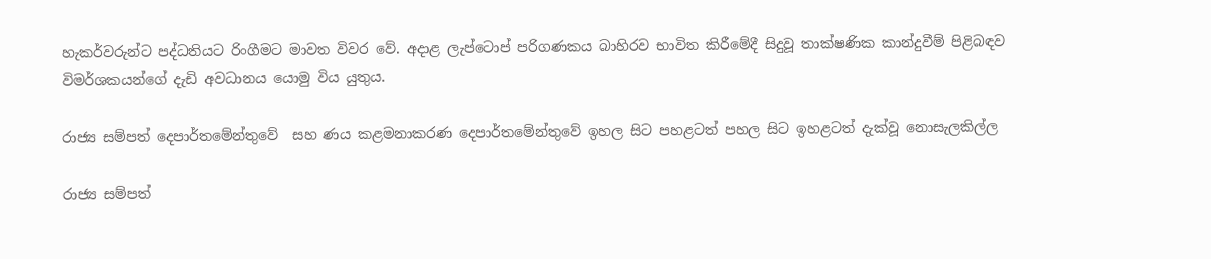හැකර්වරුන්ට පද්ධතියට රිංගීමට මාවත විවර වේ. අදාළ ලැප්ටොප් පරිගණකය බාහිරව භාවිත කිරීමේදී සිදුවූ තාක්ෂණික කාන්දුවීම් පිළිබඳව විමර්ශකයන්ගේ දැඩි අවධානය යොමු විය යුතුය.

රාජ්‍ය සම්පත් දෙපාර්තමේන්තුවේ  සහ ණය කළමනාකරණ දෙපාර්තමේන්තුවේ ඉහල සිට පහළටත් පහල සිට ඉහළටත් දැක්වූ නොසැලකිල්ල

රාජ්‍ය සම්පත්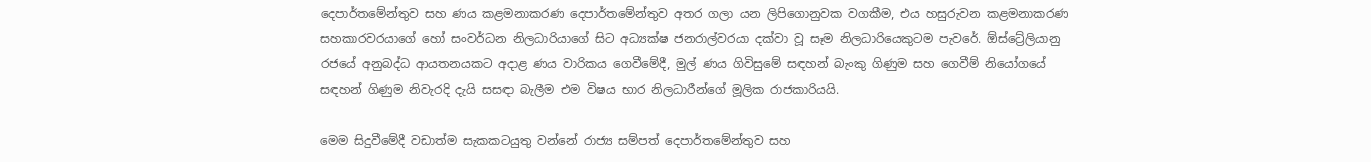දෙපාර්තමේන්තුව සහ ණය කළමනාකරණ දෙපාර්තමේන්තුව අතර ගලා යන ලිපිගොනුවක වගකීම, එය හසුරුවන කළමනාකරණ සහකාරවරයාගේ හෝ සංවර්ධන නිලධාරියාගේ සිට අධ්‍යක්ෂ ජනරාල්වරයා දක්වා වූ සෑම නිලධාරියෙකුටම පැවරේ. ඕස්ට්‍රේලියානු රජයේ අනුබද්ධ ආයතනයකට අදාළ ණය වාරිකය ගෙවීමේදී, මුල් ණය ගිවිසුමේ සඳහන් බැංකු ගිණුම සහ ගෙවීම් නියෝගයේ සඳහන් ගිණුම නිවැරදි දැයි සසඳා බැලීම එම විෂය භාර නිලධාරීන්ගේ මූලික රාජකාරියයි.

මෙම සිදුවීමේදී වඩාත්ම සැකකටයුතු වන්නේ රාජ්‍ය සම්පත් දෙපාර්තමේන්තුව සහ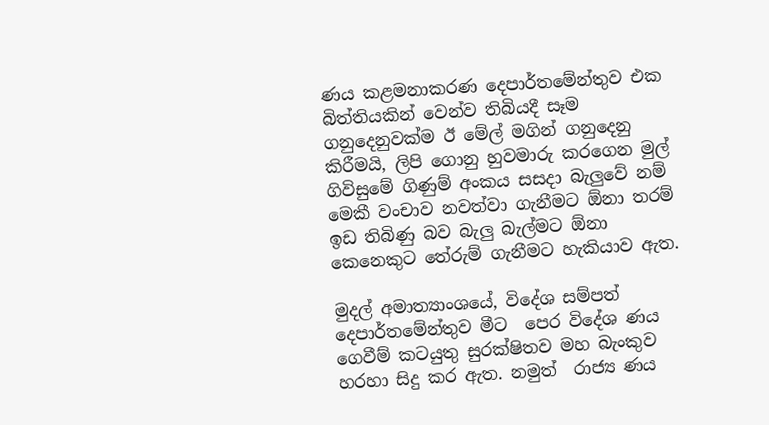ණය කළමනාකරණ දෙපාර්තමේන්තුව එක බිත්තියකින් වෙන්ව තිබියදී සෑම ගනුදෙනුවක්ම ඊ මේල් මගින් ගනුදෙනු කිරීමයි, ලිපි ගොනු හුවමාරු කරගෙන මුල් ගිවිසුමේ ගිණුම් අංකය සසදා බැලුවේ නම් මෙකී වංචාව නවත්වා ගැනීමට ඕනා තරම් ඉඩ තිබිණු බව බැලු බැල්මට ඕනා කෙනෙකුට තේරුම් ගැනීමට හැකියාව ඇත.

මුදල් අමාත්‍යාංශයේ, විදේශ සම්පත් දෙපාර්තමේන්තුව මීට  පෙර විදේශ ණය ගෙවීම් කටයුතු සුරක්ෂිතව මහ බැංකුව හරහා සිදු කර ඇත. නමුත්  රාජ්‍ය ණය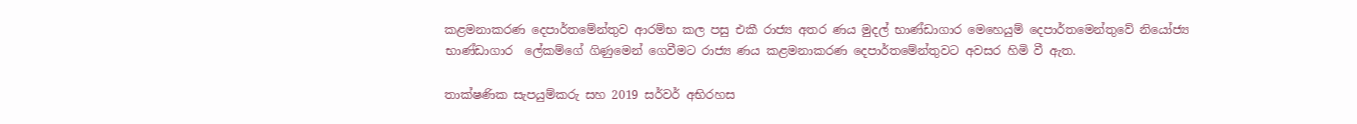කළමනාකරණ දෙපාර්තමේන්තුව ආරම්භ කල පසු එකී රාජ්‍ය අතර ණය මුදල් භාණ්ඩාගාර මෙහෙයුම් දෙපාර්තමෙන්තුවේ නියෝජ්‍ය භාණ්ඩාගාර  ලේකම්ගේ ගිණුමෙන් ගෙවීමට රාජ්‍ය ණය කළමනාකරණ දෙපාර්තමේන්තුවට අවසර හිමි වී ඇත.

තාක්ෂණික සැපයුම්කරු සහ 2019 සර්වර් අභිරහස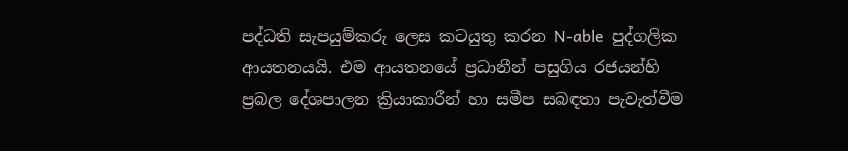පද්ධති සැපයුම්කරු ලෙස කටයුතු කරන N-able  පුද්ගලික ආයතනයයි. එම ආයතනයේ ප්‍රධානීන් පසුගිය රජයන්හි ප්‍රබල දේශපාලන ක්‍රියාකාරීන් හා සමීප සබඳතා පැවැත්වීම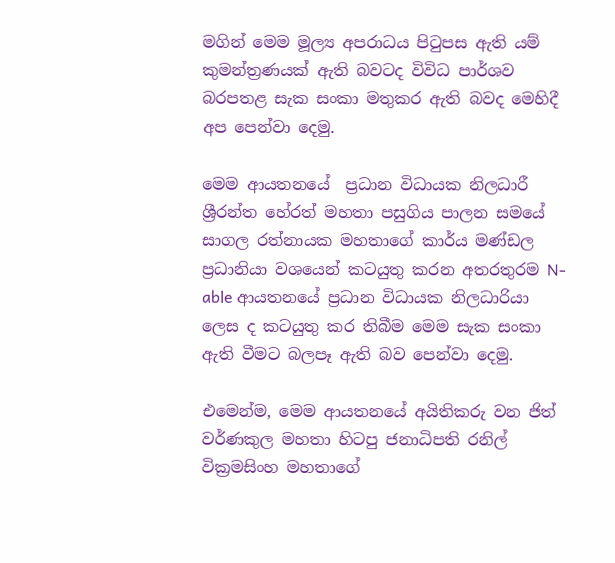මගින් මෙම මූල්‍ය අපරාධය පිටුපස ඇති යම්  කුමන්ත්‍රණයක් ඇති බවටද විවිධ පාර්ශව  බරපතළ සැක සංකා මතුකර ඇති බවද මෙහිදී අප පෙන්වා දෙමු.

මෙම ආයතනයේ  ප්‍රධාන විධායක නිලධාරී ශ්‍රීරන්ත හේරත් මහතා පසුගිය පාලන සමයේ සාගල රත්නායක මහතාගේ කාර්ය මණ්ඩල ප්‍රධානියා වශයෙන් කටයුතු කරන අතරතුරම N-able ආයතනයේ ප්‍රධාන විධායක නිලධාරියා ලෙස ද කටයුතු කර තිබීම මෙම සැක සංකා ඇති වීමට බලපෑ ඇති බව පෙන්වා දෙමු.

එමෙන්ම, මෙම ආයතනයේ අයිතිකරු වන ජිත් වර්ණකුල මහතා හිටපු ජනාධිපති රනිල් වික්‍රමසිංහ මහතාගේ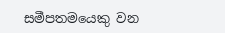සමීපතමයෙකු වන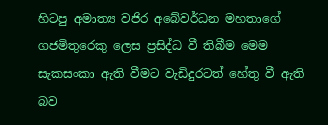හිටපු අමාත්‍ය වජිර අබේවර්ධන මහතාගේ ගජමිතුරෙකු ලෙස ප්‍රසිද්ධ වී තිබීම මෙම සැකසංකා ඇති වීමට වැඩිදුරටත් හේතු වී ඇති බව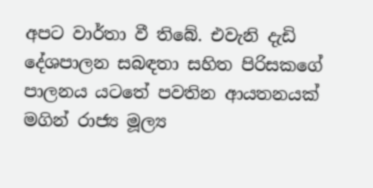අපට වාර්තා වී තිබේ. එවැනි දැඩි දේශපාලන සබඳතා සහිත පිරිසකගේ පාලනය යටතේ පවතින ආයතනයක් මගින් රාජ්‍ය මූල්‍ය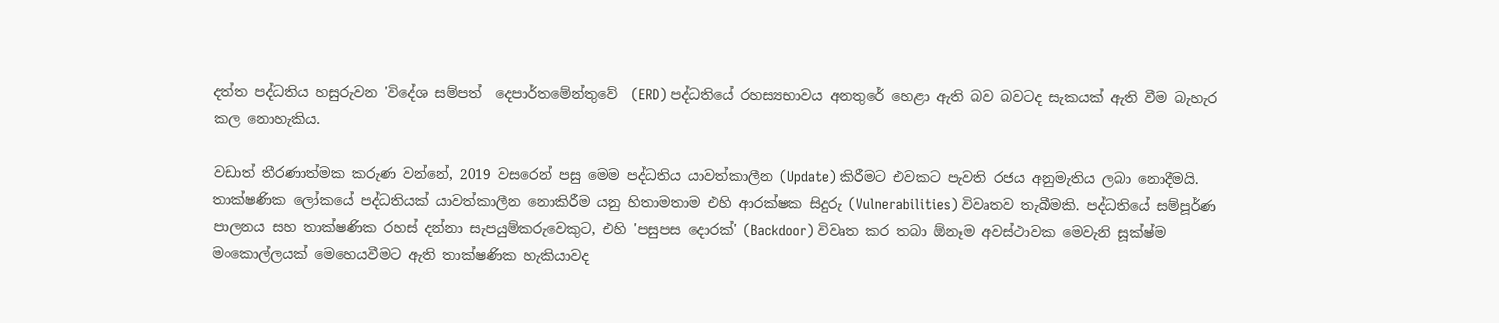දත්ත පද්ධතිය හසුරුවන 'විදේශ සම්පත්  දෙපාර්තමේන්තුවේ  (ERD) පද්ධතියේ රහස්‍යභාවය අනතුරේ හෙළා ඇති බව බවටද සැකයක් ඇති වීම බැහැර කල නොහැකිය.

වඩාත් තීරණාත්මක කරුණ වන්නේ, 2019 වසරෙන් පසු මෙම පද්ධතිය යාවත්කාලීන (Update) කිරීමට එවකට පැවති රජය අනුමැතිය ලබා නොදීමයි. තාක්ෂණික ලෝකයේ පද්ධතියක් යාවත්කාලීන නොකිරීම යනු හිතාමතාම එහි ආරක්ෂක සිදුරු (Vulnerabilities) විවෘතව තැබීමකි. පද්ධතියේ සම්පූර්ණ පාලනය සහ තාක්ෂණික රහස් දන්නා සැපයුම්කරුවෙකුට, එහි 'පසුපස දොරක්' (Backdoor) විවෘත කර තබා ඕනෑම අවස්ථාවක මෙවැනි සූක්ෂ්ම මංකොල්ලයක් මෙහෙයවීමට ඇති තාක්ෂණික හැකියාවද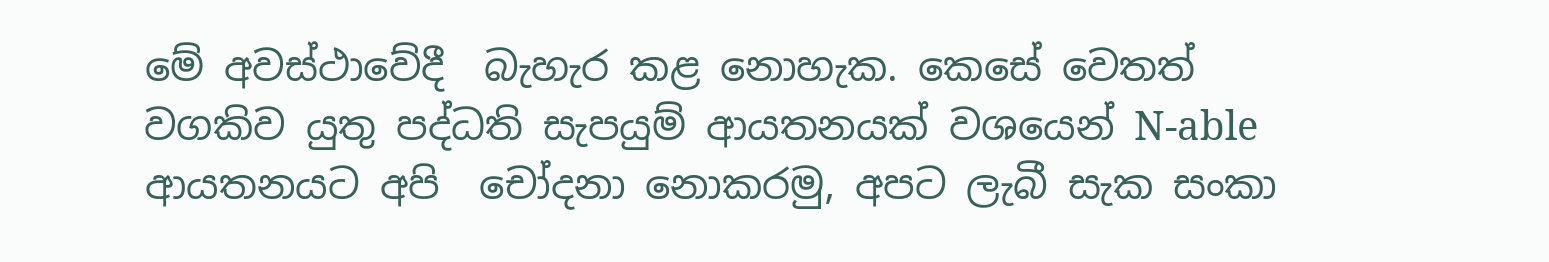මේ අවස්ථාවේදී  බැහැර කළ නොහැක. කෙසේ වෙතත් වගකිව යුතු පද්ධති සැපයුම් ආයතනයක් වශයෙන් N-able  ආයතනයට අපි  චෝදනා නොකරමු, අපට ලැබී සැක සංකා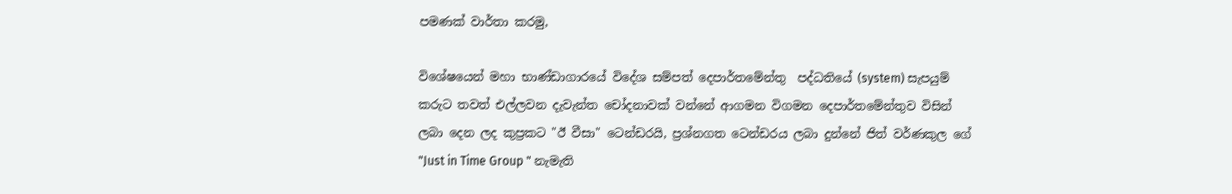පමණක් වාර්තා කරමු,

විශේෂයෙන් මහා භාණ්ඩාගාරයේ විදේශ සම්පත් දෙපාර්තමේන්තු  පද්ධතියේ (system) සැපයුම් කරුට තවත් එල්ලවන දැවැන්ත චෝදනාවක් වන්නේ ආගමන විගමන දෙපාර්තමේන්තුව විසින් ලබා දෙන ලද කුප්‍රකට "ඊ වීසා" ටෙන්ඩරයි, ප්‍රශ්නගත ටෙන්ඩරය ලබා දුන්නේ ජිත් වර්ණකුල ගේ "Just in Time Group " නැමැති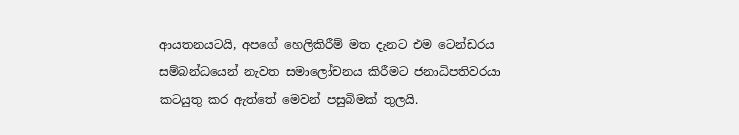ආයතනයටයි, අපගේ හෙලිකිරීම් මත දැනට එම ටෙන්ඩරය සම්බන්ධයෙන් නැවත සමාලෝචනය කිරීමට ජනාධිපතිවරයා කටයුතු කර ඇත්තේ මෙවන් පසුබිමක් තුලයි.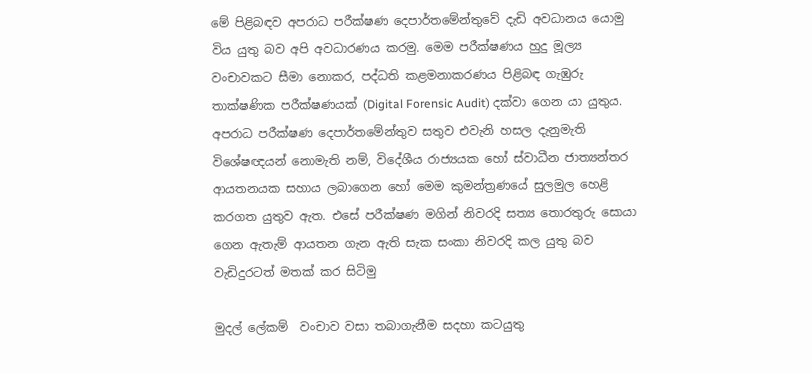මේ පිළිබඳව අපරාධ පරීක්ෂණ දෙපාර්තමේන්තුවේ දැඩි අවධානය යොමු විය යුතු බව අපි අවධාරණය කරමු. මෙම පරීක්ෂණය හුදු මූල්‍ය වංචාවකට සීමා නොකර, පද්ධති කළමනාකරණය පිළිබඳ ගැඹුරු තාක්ෂණික පරීක්ෂණයක් (Digital Forensic Audit) දක්වා ගෙන යා යුතුය. අපරාධ පරීක්ෂණ දෙපාර්තමේන්තුව සතුව එවැනි හසල දැනුමැති විශේෂඥයන් නොමැති නම්, විදේශීය රාජ්‍යයක හෝ ස්වාධීන ජාත්‍යන්තර ආයතනයක සහාය ලබාගෙන හෝ මෙම කුමන්ත්‍රණයේ සුලමුල හෙළි කරගත යුතුව ඇත. එසේ පරීක්ෂණ මගින් නිවරදි සත්‍ය තොරතුරු සොයා ගෙන ඇතැම් ආයතන ගැන ඇති සැක සංකා නිවරදි කල යුතු බව වැඩිදුරටත් මතක් කර සිටිමු

මුදල් ලේකම්  වංචාව වසා තබාගැනීම සදහා කටයුතු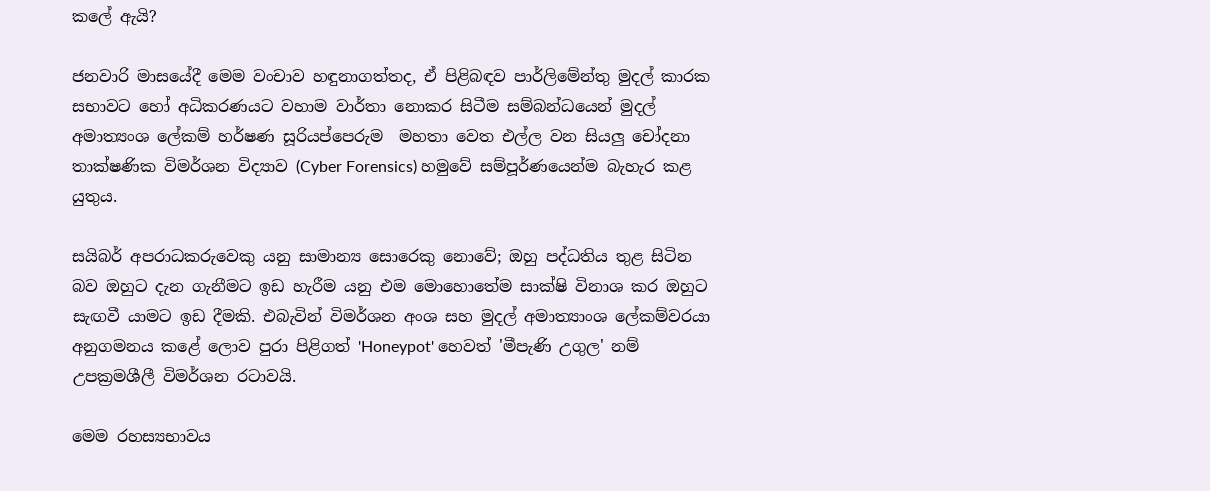කලේ ඇයි?

ජනවාරි මාසයේදී මෙම වංචාව හඳුනාගත්තද, ඒ පිළිබඳව පාර්ලිමේන්තු මුදල් කාරක සභාවට හෝ අධිකරණයට වහාම වාර්තා නොකර සිටීම සම්බන්ධයෙන් මුදල්  අමාත්‍යංශ ලේකම් හර්ෂණ සූරියප්පෙරුම  මහතා වෙත එල්ල වන සියලු චෝදනා  තාක්ෂණික විමර්ශන විද්‍යාව (Cyber Forensics) හමුවේ සම්පූර්ණයෙන්ම බැහැර කළ යුතුය.

සයිබර් අපරාධකරුවෙකු යනු සාමාන්‍ය සොරෙකු නොවේ; ඔහු පද්ධතිය තුළ සිටින බව ඔහුට දැන ගැනීමට ඉඩ හැරීම යනු එම මොහොතේම සාක්ෂි විනාශ කර ඔහුට සැඟවී යාමට ඉඩ දීමකි. එබැවින් විමර්ශන අංශ සහ මුදල් අමාත්‍යාංශ ලේකම්වරයා අනුගමනය කළේ ලොව පුරා පිළිගත් 'Honeypot' හෙවත් 'මීපැණි උගුල' නම් උපක්‍රමශීලී විමර්ශන රටාවයි.

මෙම රහස්‍යභාවය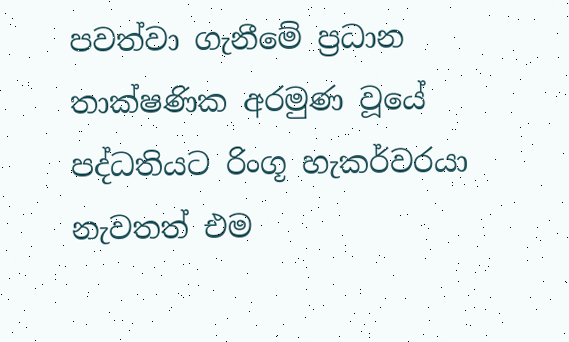පවත්වා ගැනීමේ ප්‍රධාන තාක්ෂණික අරමුණ වූයේ පද්ධතියට රිංගූ හැකර්වරයා නැවතත් එම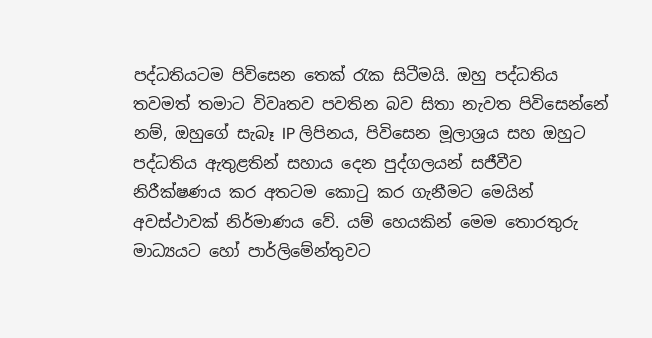පද්ධතියටම පිවිසෙන තෙක් රැක සිටීමයි. ඔහු පද්ධතිය තවමත් තමාට විවෘතව පවතින බව සිතා නැවත පිවිසෙන්නේ නම්, ඔහුගේ සැබෑ IP ලිපිනය, පිවිසෙන මූලාශ්‍රය සහ ඔහුට පද්ධතිය ඇතුළතින් සහාය දෙන පුද්ගලයන් සජීවීව නිරීක්ෂණය කර අතටම කොටු කර ගැනීමට මෙයින් අවස්ථාවක් නිර්මාණය වේ. යම් හෙයකින් මෙම තොරතුරු මාධ්‍යයට හෝ පාර්ලිමේන්තුවට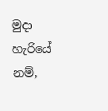මුදා හැරියේ නම්,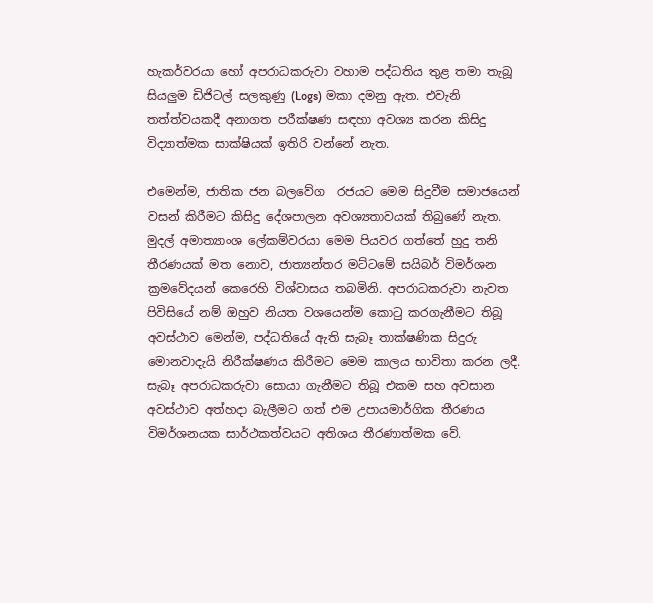හැකර්වරයා හෝ අපරාධකරුවා වහාම පද්ධතිය තුළ තමා තැබූ සියලුම ඩිජිටල් සලකුණු (Logs) මකා දමනු ඇත. එවැනි තත්ත්වයකදී අනාගත පරීක්ෂණ සඳහා අවශ්‍ය කරන කිසිදු විද්‍යාත්මක සාක්ෂියක් ඉතිරි වන්නේ නැත.

එමෙන්ම, ජාතික ජන බලවේග  රජයට මෙම සිදුවීම සමාජයෙන් වසන් කිරීමට කිසිදු දේශපාලන අවශ්‍යතාවයක් තිබුණේ නැත. මුදල් අමාත්‍යාංශ ලේකම්වරයා මෙම පියවර ගත්තේ හුදු තනි තීරණයක් මත නොව, ජාත්‍යන්තර මට්ටමේ සයිබර් විමර්ශන ක්‍රමවේදයන් කෙරෙහි විශ්වාසය තබමිනි. අපරාධකරුවා නැවත පිවිසියේ නම් ඔහුව නියත වශයෙන්ම කොටු කරගැනීමට තිබූ අවස්ථාව මෙන්ම, පද්ධතියේ ඇති සැබෑ තාක්ෂණික සිදුරු මොනවාදැයි නිරීක්ෂණය කිරීමට මෙම කාලය භාවිතා කරන ලදී. සැබෑ අපරාධකරුවා සොයා ගැනීමට තිබූ එකම සහ අවසාන අවස්ථාව අත්හදා බැලීමට ගත් එම උපායමාර්ගික තීරණය විමර්ශනයක සාර්ථකත්වයට අතිශය තීරණාත්මක වේ.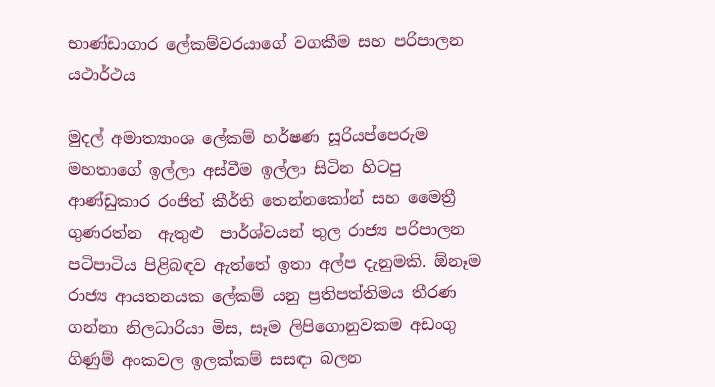භාණ්ඩාගාර ලේකම්වරයාගේ වගකීම සහ පරිපාලන යථාර්ථය

මුදල් අමාත්‍යාංශ ලේකම් හර්ෂණ සූරියප්පෙරුම මහතාගේ ඉල්ලා අස්වීම ඉල්ලා සිටින හිටපු ආණ්ඩුකාර රංජිත් කීර්ති තෙන්නකෝන් සහ මෛත්‍රී ගුණරත්න  ඇතුළු  පාර්ශ්වයන් තුල රාජ්‍ය පරිපාලන පටිපාටිය පිළිබඳව ඇත්තේ ඉතා අල්ප දැනුමකි. ඕනෑම රාජ්‍ය ආයතනයක ලේකම් යනු ප්‍රතිපත්තිමය තීරණ ගන්නා නිලධාරියා මිස, සෑම ලිපිගොනුවකම අඩංගු ගිණුම් අංකවල ඉලක්කම් සසඳා බලන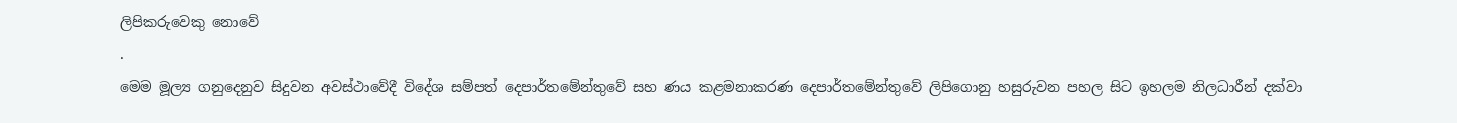ලිපිකරුවෙකු නොවේ
.
මෙම මූල්‍ය ගනුදෙනුව සිදුවන අවස්ථාවේදී විදේශ සම්පත් දෙපාර්තමේන්තුවේ සහ ණය කළමනාකරණ දෙපාර්තමේන්තුවේ ලිපිගොනු හසුරුවන පහල සිට ඉහලම නිලධාරීන් දක්වා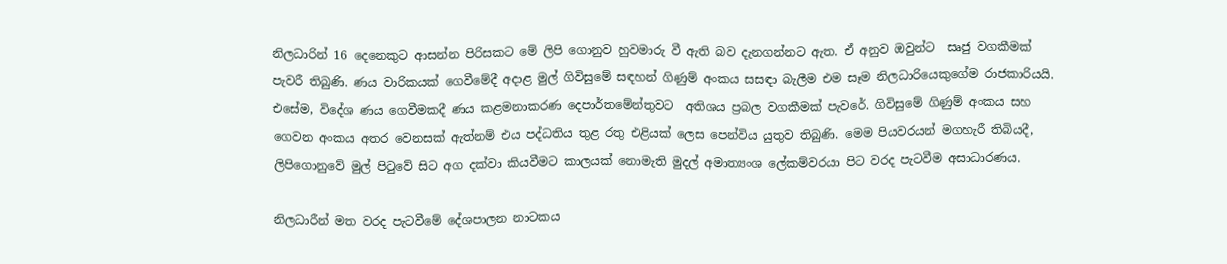නිලධාරින් 16 දෙනෙකුට ආසන්න පිරිසකට මේ ලිපි ගොනුව හුවමාරු වී ඇති බව දැනගන්නට ඇත. ඒ අනුව ඔවුන්ට  සෘජු වගකීමක් පැවරී තිබුණි. ණය වාරිකයක් ගෙවීමේදී අදාළ මුල් ගිවිසුමේ සඳහන් ගිණුම් අංකය සසඳා බැලීම එම සෑම නිලධාරියෙකුගේම රාජකාරියයි. එසේම, විදේශ ණය ගෙවීමකදී ණය කළමනාකරණ දෙපාර්තමේන්තුවට  අතිශය ප්‍රබල වගකීමක් පැවරේ. ගිවිසුමේ ගිණුම් අංකය සහ ගෙවන අංකය අතර වෙනසක් ඇත්නම් එය පද්ධතිය තුළ රතු එළියක් ලෙස පෙන්විය යුතුව තිබුණි. මෙම පියවරයන් මගහැරී තිබියදී, ලිපිගොනුවේ මුල් පිටුවේ සිට අග දක්වා කියවීමට කාලයක් නොමැති මුදල් අමාත්‍යංශ ලේකම්වරයා පිට වරද පැටවීම අසාධාරණය.

නිලධාරීන් මත වරද පැටවීමේ දේශපාලන නාටකය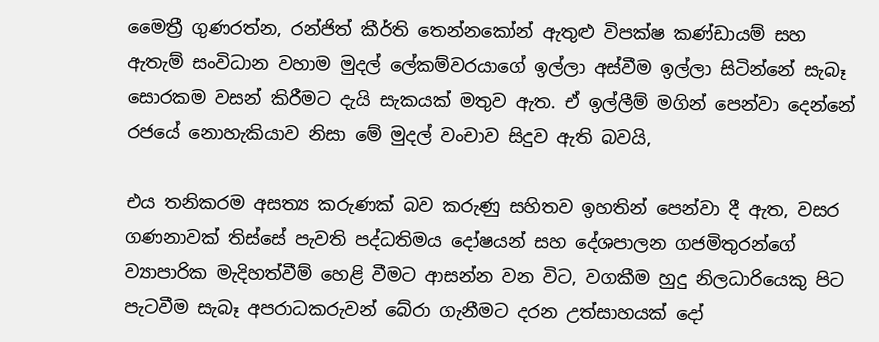මෛත්‍රී ගුණරත්න, රන්ජිත් කීර්ති තෙන්නකෝන් ඇතුළු විපක්ෂ කණ්ඩායම් සහ ඇතැම් සංවිධාන වහාම මුදල් ලේකම්වරයාගේ ඉල්ලා අස්වීම ඉල්ලා සිටින්නේ සැබෑ සොරකම වසන් කිරීමට දැයි සැකයක් මතුව ඇත. ඒ ඉල්ලීම් මගින් පෙන්වා දෙන්නේ රජයේ නොහැකියාව නිසා මේ මුදල් වංචාව සිදුව ඇති බවයි,

එය තනිකරම අසත්‍ය කරුණක් බව කරුණු සහිතව ඉහතින් පෙන්වා දී ඇත, වසර ගණනාවක් තිස්සේ පැවති පද්ධතිමය දෝෂයන් සහ දේශපාලන ගජමිතුරන්ගේ ව්‍යාපාරික මැදිහත්වීම් හෙළි වීමට ආසන්න වන විට, වගකීම හුදු නිලධාරියෙකු පිට පැටවීම සැබෑ අපරාධකරුවන් බේරා ගැනීමට දරන උත්සාහයක් දෝ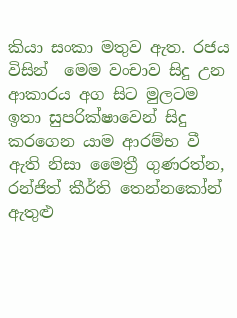කියා සංකා මතුව ඇත. රජය විසින්  මෙම වංචාව සිදු උන ආකාරය අග සිට මුලටම ඉතා සුපරික්ෂාවෙන් සිදු කරගෙන යාම ආරම්භ වී ඇති නිසා මෛත්‍රී ගුණරත්න, රන්ජිත් කීර්ති තෙන්නකෝන් ඇතුළු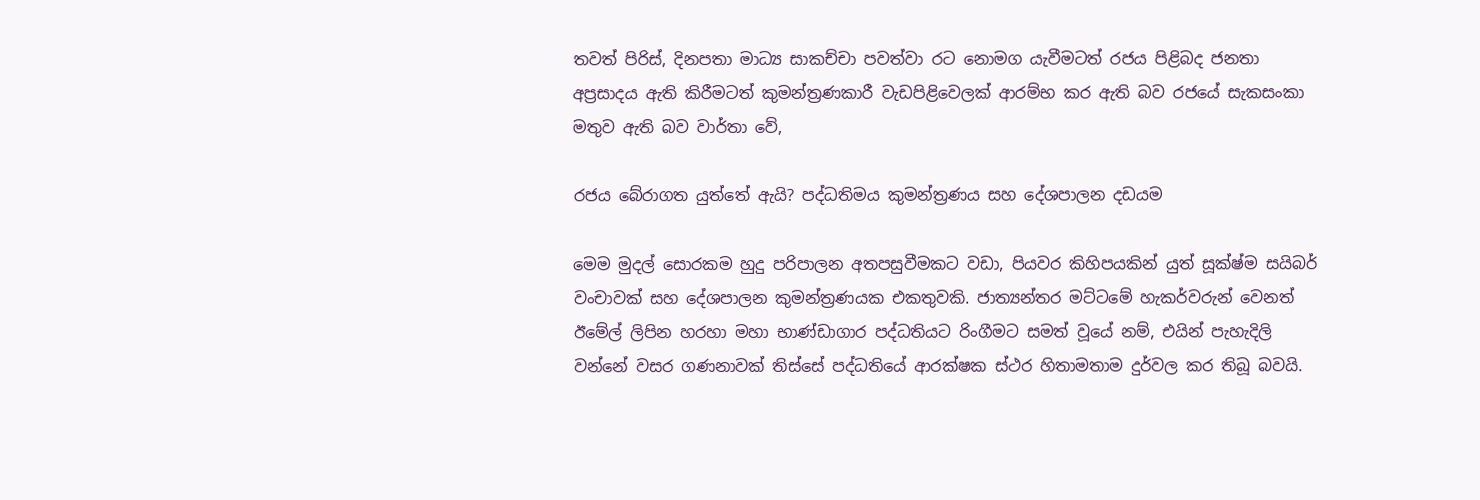තවත් පිරිස්, දිනපතා මාධ්‍ය සාකච්චා පවත්වා රට නොමග යැවීමටත් රජය පිළිබද ජනතා අප්‍රසාදය ඇති කිරීමටත් කුමන්ත්‍රණකාරී වැඩපිළිවෙලක් ආරම්භ කර ඇති බව රජයේ සැකසංකා මතුව ඇති බව වාර්තා වේ,

රජය බේරාගත යුත්තේ ඇයි? පද්ධතිමය කුමන්ත්‍රණය සහ දේශපාලන දඩයම

මෙම මුදල් සොරකම හුදු පරිපාලන අතපසුවීමකට වඩා, පියවර කිහිපයකින් යුත් සූක්ෂ්ම සයිබර් වංචාවක් සහ දේශපාලන කුමන්ත්‍රණයක එකතුවකි. ජාත්‍යන්තර මට්ටමේ හැකර්වරුන් වෙනත් ඊමේල් ලිපින හරහා මහා භාණ්ඩාගාර පද්ධතියට රිංගීමට සමත් වූයේ නම්, එයින් පැහැදිලි වන්නේ වසර ගණනාවක් තිස්සේ පද්ධතියේ ආරක්ෂක ස්ථර හිතාමතාම දුර්වල කර තිබූ බවයි.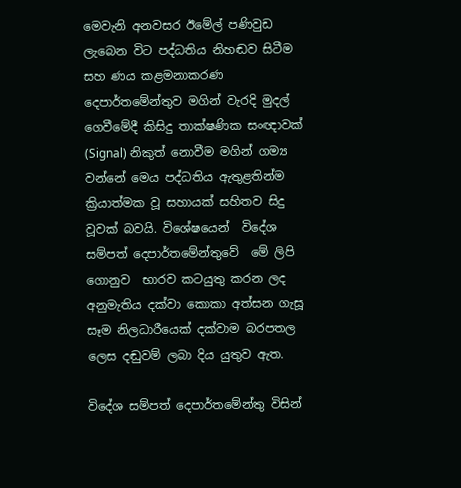මෙවැනි අනවසර ඊමේල් පණිවුඩ ලැබෙන විට පද්ධතිය නිහඬව සිටීම සහ ණය කළමනාකරණ දෙපාර්තමේන්තුව මගින් වැරදි මුදල් ගෙවීමේදී කිසිදු තාක්ෂණික සංඥාවක් (Signal) නිකුත් නොවීම මගින් ගම්‍ය වන්නේ මෙය පද්ධතිය ඇතුළතින්ම ක්‍රියාත්මක වූ සහායක් සහිතව සිදු වූවක් බවයි. විශේෂයෙන්  විදේශ සම්පත් දෙපාර්තමේන්තුවේ  මේ ලිපි ගොනුව  භාරව කටයුතු කරන ලද අනුමැතිය දක්වා කොකා අත්සන ගැසූ සෑම නිලධාරීයෙක් දක්වාම බරපතල ලෙස දඬුවම් ලබා දිය යුතුව ඇත.

විදේශ සම්පත් දෙපාර්තමේන්තු විසින්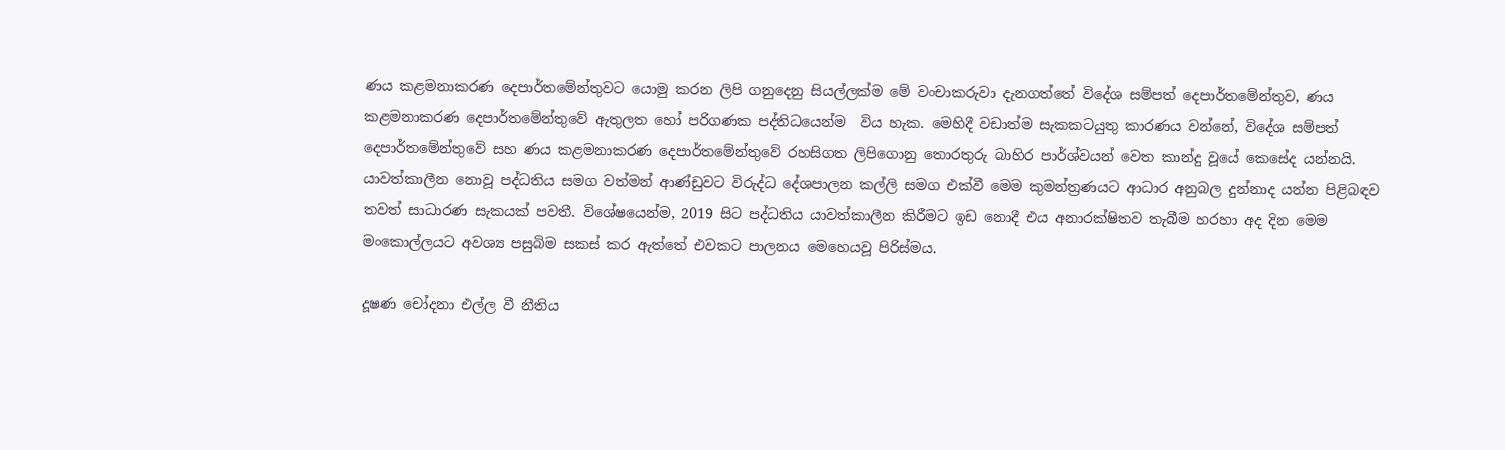ණය කළමනාකරණ දෙපාර්තමේන්තුවට යොමු කරන ලිපි ගනුදෙනු සියල්ලක්ම මේ වංචාකරුවා දැනගත්තේ විදේශ සම්පත් දෙපාර්තමේන්තුව, ණය කළමනාකරණ දෙපාර්තමේන්තුවේ ඇතුලත හෝ පරිගණක පද්තිධයෙන්ම  විය හැක. මෙහිදී වඩාත්ම සැකකටයුතු කාරණය වන්නේ, විදේශ සම්පත් දෙපාර්තමේන්තුවේ සහ ණය කළමනාකරණ දෙපාර්තමේන්තුවේ රහසිගත ලිපිගොනු තොරතුරු බාහිර පාර්ශ්වයන් වෙත කාන්දු වූයේ කෙසේද යන්නයි. යාවත්කාලීන නොවූ පද්ධතිය සමග වත්මන් ආණ්ඩුවට විරුද්ධ දේශපාලන කල්ලි සමග එක්වී මෙම කුමන්ත්‍රණයට ආධාර අනුබල දුන්නාද යන්න පිළිබඳව තවත් සාධාරණ සැකයක් පවතී. විශේෂයෙන්ම, 2019 සිට පද්ධතිය යාවත්කාලීන කිරීමට ඉඩ නොදී එය අනාරක්ෂිතව තැබීම හරහා අද දින මෙම මංකොල්ලයට අවශ්‍ය පසුබිම සකස් කර ඇත්තේ එවකට පාලනය මෙහෙයවූ පිරිස්මය.

දූෂණ චෝදනා එල්ල වී නීතිය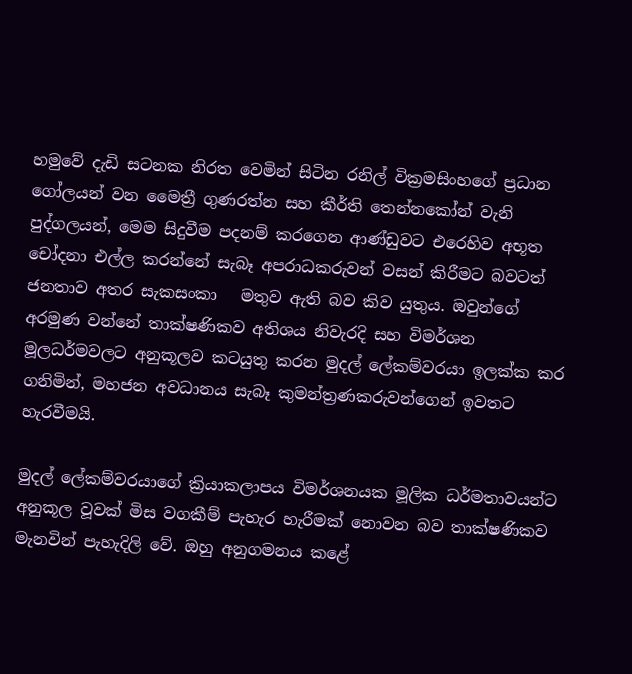හමුවේ දැඩි සටනක නිරත වෙමින් සිටින රනිල් වික්‍රමසිංහගේ ප්‍රධාන ගෝලයන් වන මෛත්‍රී ගුණරත්න සහ කීර්ති තෙන්නකෝන් වැනි පුද්ගලයන්, මෙම සිදුවීම පදනම් කරගෙන ආණ්ඩුවට එරෙහිව අභූත චෝදනා එල්ල කරන්නේ සැබෑ අපරාධකරුවන් වසන් කිරීමට බවටත් ජනතාව අතර සැකසංකා   මතුව ඇති බව කිව යුතුය. ඔවුන්ගේ අරමුණ වන්නේ තාක්ෂණිකව අතිශය නිවැරදි සහ විමර්ශන මූලධර්මවලට අනුකූලව කටයුතු කරන මුදල් ලේකම්වරයා ඉලක්ක කර ගනිමින්, මහජන අවධානය සැබෑ කුමන්ත්‍රණකරුවන්ගෙන් ඉවතට හැරවීමයි.

මුදල් ලේකම්වරයාගේ ක්‍රියාකලාපය විමර්ශනයක මූලික ධර්මතාවයන්ට අනුකූල වූවක් මිස වගකීම් පැහැර හැරීමක් නොවන බව තාක්ෂණිකව මැනවින් පැහැදිලි වේ. ඔහු අනුගමනය කළේ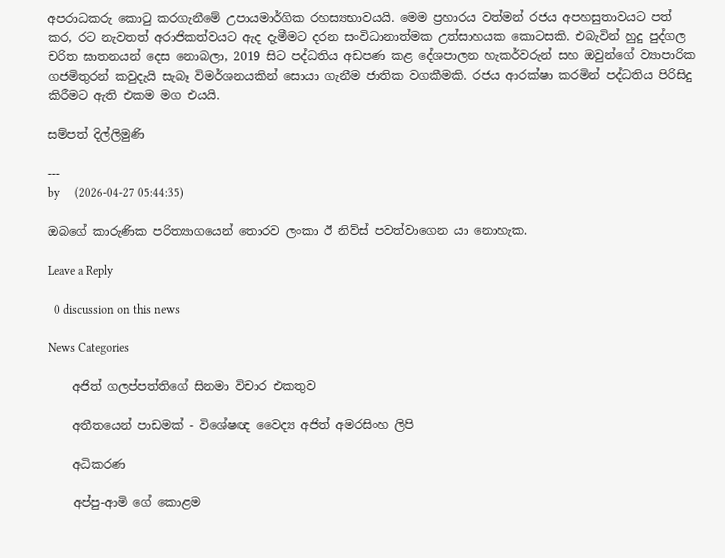අපරාධකරු කොටු කරගැනීමේ උපායමාර්ගික රහස්‍යභාවයයි. මෙම ප්‍රහාරය වත්මන් රජය අපහසුතාවයට පත් කර, රට නැවතත් අරාජිකත්වයට ඇද දැමීමට දරන සංවිධානාත්මක උත්සාහයක කොටසකි. එබැවින් හුදු පුද්ගල චරිත ඝාතනයන් දෙස නොබලා, 2019 සිට පද්ධතිය අඩපණ කළ දේශපාලන හැකර්වරුන් සහ ඔවුන්ගේ ව්‍යාපාරික ගජමිතුරන් කවුදැයි සැබෑ විමර්ශනයකින් සොයා ගැනීම ජාතික වගකීමකි. රජය ආරක්ෂා කරමින් පද්ධතිය පිරිසිදු කිරීමට ඇති එකම මග එයයි.

සම්පත් දිල්ලිමුණි

---
by     (2026-04-27 05:44:35)

ඔබගේ කාරුණික පරිත්‍යාගයෙන් තොරව ලංකා ඊ නිව්ස් පවත්වාගෙන යා නොහැක.

Leave a Reply

  0 discussion on this news

News Categories

    අජිත් ගලප්පත්තිගේ සිනමා විචාර එකතුව

    අතීතයෙන් පාඩමක් - විශේෂඥ වෛද්‍ය අජිත් අමරසිංහ ලිපි

    අධිකරණ

    අප්පු-ආමි ගේ ‌කොළම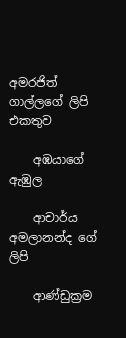අමරජිත් ගාල්ලගේ ලිපි එකතුව

    අඹයාගේ ඇඹුල

    ආචාර්ය අමලානන්ද ‌ගේ ලිපි

    ආණ්ඩුක්‍රම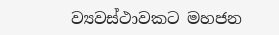ව්‍යවස්ථාවකට මහජන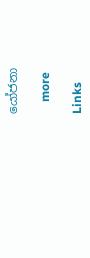යෝජනා

    more

Links